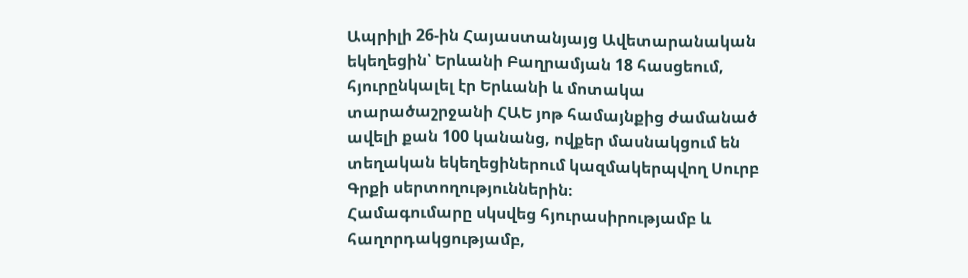Ապրիլի 26-ին Հայաստանյայց Ավետարանական եկեղեցին՝ Երևանի Բաղրամյան 18 հասցեում, հյուրընկալել էր Երևանի և մոտակա տարածաշրջանի ՀԱԵ յոթ համայնքից ժամանած ավելի քան 100 կանանց, ովքեր մասնակցում են տեղական եկեղեցիներում կազմակերպվող Սուրբ Գրքի սերտողություններին։
Համագումարը սկսվեց հյուրասիրությամբ և հաղորդակցությամբ,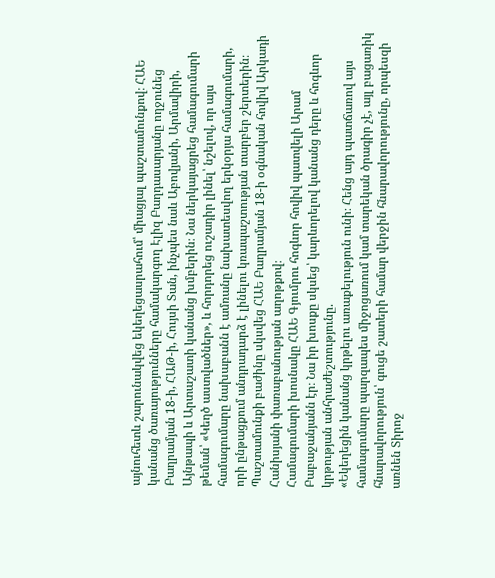այնուհետև շարունակվեց եկեղեցասրահում՝ միացյալ պաշտամունքով։ ՀԱԵ կանանց ծառայությունները համակարգող Էլիզ Բաղդասարյանը ողջունեց Բաղրամյան 18-ի, ՀԱԹ-ի, Հույսի Տան, ինչպես նաև Աբովյանի, Արմավիրի, Այնթապի և Արտաշատի կանանց խմբերին։ Նա ներկայացրեց համագումարի թեման՝ «Կեղծ աստվածներ», և հորդորեց ուշադիր լինել՝ նշելով, որ այս համագումարը նախաբանն է ամռանը նախատեսվող երկօրյա համագումարի, որի ընթացքում անդրադարձ է լինելու կռապաշտության տարբեր շերտերին։
Պաշտամունքի բաժինը սկսվեց ՀԱԵ Բաղրամյան 18-ի օգնական հովիվ Արկադի Հանիսյանի փառաբանության աղոթքով։
Համագումարի խոսնակը ՀԱԵ Գյումրու հոգևոր հովիվ պատվելի Արամ Բաբաջանյանն էր։ Նա իր խոսքը սկսեց՝ կարևորելով կանանց դերը և հոգևոր կրթության անհրաժեշտությունը.
«Եկեղեցին կանանց կրթելու առաքելություն ունի։ Հենց այդ պատճառով այս համագումարը պարզապես միջոցառում կամ տարեկան ծրագիր չէ, այլ բացառիկ հնարավորություն՝ գուցե շատերի համար վերջին հնարավորությունը, որպեսզի առնեն Տիրոջ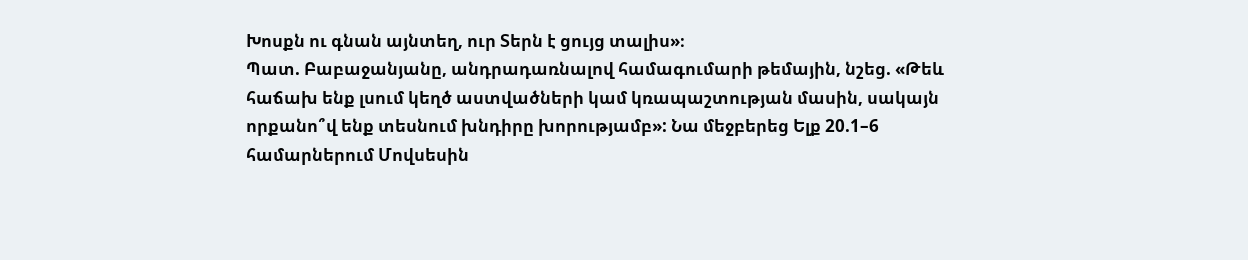Խոսքն ու գնան այնտեղ, ուր Տերն է ցույց տալիս»։
Պատ. Բաբաջանյանը, անդրադառնալով համագումարի թեմային, նշեց. «Թեև հաճախ ենք լսում կեղծ աստվածների կամ կռապաշտության մասին, սակայն որքանո՞վ ենք տեսնում խնդիրը խորությամբ»: Նա մեջբերեց Ելք 20.1–6 համարներում Մովսեսին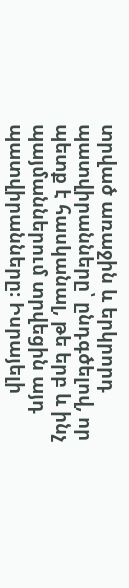տրված առաջին և երկրորդ պատվիրանները՝ ընդգծելով, որ պետք է հասկանալ, թե երբ և ինչ պայմաններում տրվեցին այդ պատվիրանները։ Իսրայելի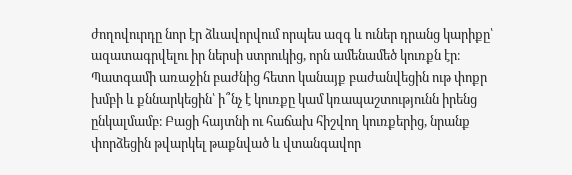ժողովուրդը նոր էր ձևավորվում որպես ազգ և ուներ դրանց կարիքը՝ ազատագրվելու իր ներսի ստրուկից, որն ամենամեծ կուռքն էր։
Պատգամի առաջին բաժնից հետո կանայք բաժանվեցին ութ փոքր խմբի և քննարկեցին՝ ի՞նչ է կուռքը կամ կռապաշտությունն իրենց ընկալմամբ։ Բացի հայտնի ու հաճախ հիշվող կուռքերից, նրանք փորձեցին թվարկել թաքնված և վտանգավոր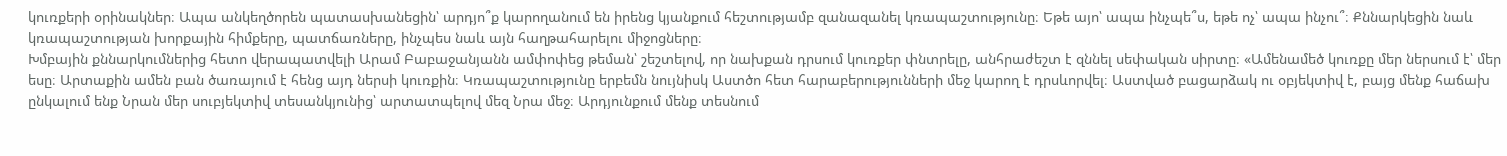կուռքերի օրինակներ։ Ապա անկեղծորեն պատասխանեցին՝ արդյո՞ք կարողանում են իրենց կյանքում հեշտությամբ զանազանել կռապաշտությունը։ Եթե այո՝ ապա ինչպե՞ս, եթե ոչ՝ ապա ինչու՞։ Քննարկեցին նաև կռապաշտության խորքային հիմքերը, պատճառները, ինչպես նաև այն հաղթահարելու միջոցները։
Խմբային քննարկումներից հետո վերապատվելի Արամ Բաբաջանյանն ամփոփեց թեման՝ շեշտելով, որ նախքան դրսում կուռքեր փնտրելը, անհրաժեշտ է զննել սեփական սիրտը։ «Ամենամեծ կուռքը մեր ներսում է՝ մեր եսը։ Արտաքին ամեն բան ծառայում է հենց այդ ներսի կուռքին։ Կռապաշտությունը երբեմն նույնիսկ Աստծո հետ հարաբերությունների մեջ կարող է դրսևորվել։ Աստված բացարձակ ու օբյեկտիվ է, բայց մենք հաճախ ընկալում ենք Նրան մեր սուբյեկտիվ տեսանկյունից՝ արտատպելով մեզ Նրա մեջ։ Արդյունքում մենք տեսնում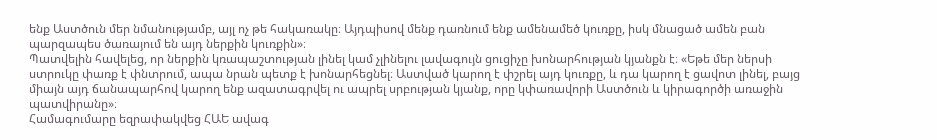ենք Աստծուն մեր նմանությամբ, այլ ոչ թե հակառակը։ Այդպիսով մենք դառնում ենք ամենամեծ կուռքը, իսկ մնացած ամեն բան պարզապես ծառայում են այդ ներքին կուռքին»։
Պատվելին հավելեց, որ ներքին կռապաշտության լինել կամ չլինելու լավագույն ցուցիչը խոնարհության կյանքն է։ «Եթե մեր ներսի ստրուկը փառք է փնտրում, ապա նրան պետք է խոնարհեցնել։ Աստված կարող է փշրել այդ կուռքը, և դա կարող է ցավոտ լինել, բայց միայն այդ ճանապարհով կարող ենք ազատագրվել ու ապրել սրբության կյանք, որը կփառավորի Աստծուն և կիրագործի առաջին պատվիրանը»։
Համագումարը եզրափակվեց ՀԱԵ ավագ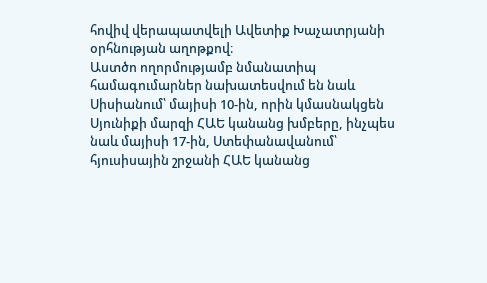հովիվ վերապատվելի Ավետիք Խաչատրյանի օրհնության աղոթքով։
Աստծո ողորմությամբ նմանատիպ համագումարներ նախատեսվում են նաև Սիսիանում՝ մայիսի 10-ին, որին կմասնակցեն Սյունիքի մարզի ՀԱԵ կանանց խմբերը, ինչպես նաև մայիսի 17-ին, Ստեփանավանում՝ հյուսիսային շրջանի ՀԱԵ կանանց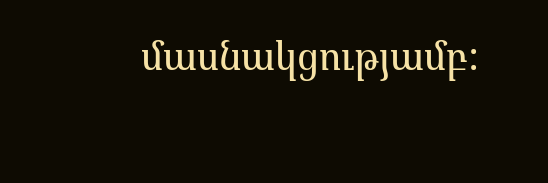մասնակցությամբ: